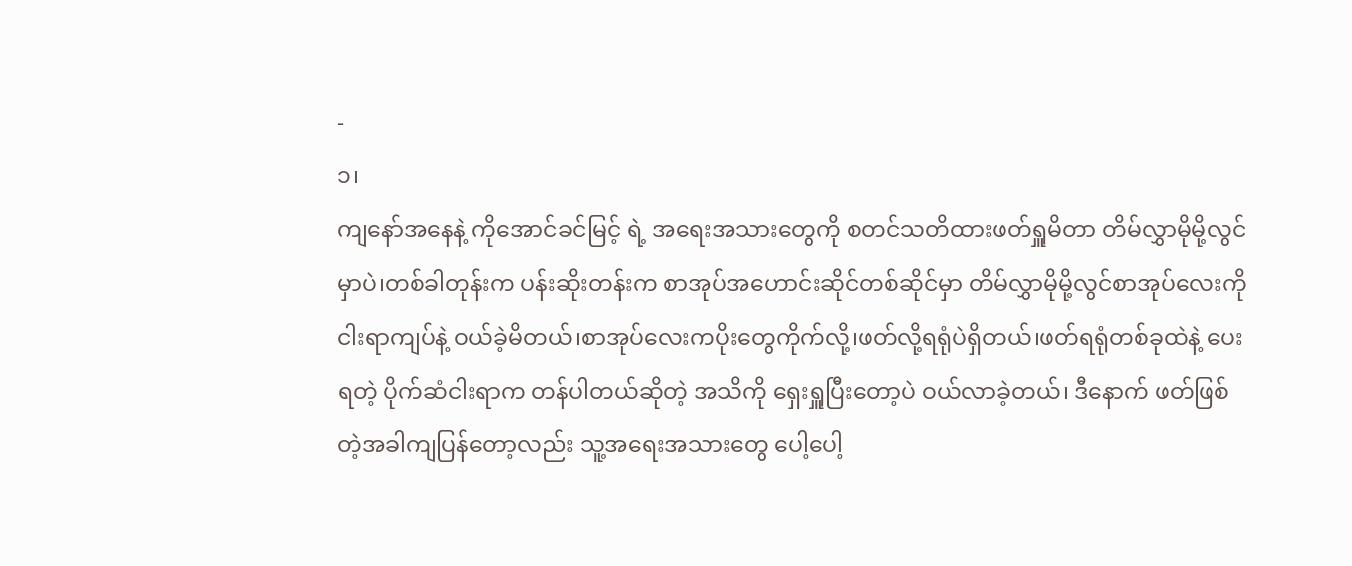-
၁၊
ကျနော်အနေနဲ့ ကိုအောင်ခင်မြင့် ရဲ့ အရေးအသားတွေကို စတင်သတိထားဖတ်ရှူမိတာ တိမ်လွှာမိုမို့လွင်မှာပဲ၊တစ်ခါတုန်းက ပန်းဆိုးတန်းက စာအုပ်အဟောင်းဆိုင်တစ်ဆိုင်မှာ တိမ်လွှာမိုမို့လွင်စာအုပ်လေးကို ငါးရာကျပ်နဲ့ ဝယ်ခဲ့မိတယ်၊စာအုပ်လေးကပိုးတွေကိုက်လို့၊ဖတ်လို့ရရုံပဲရှိတယ်၊ဖတ်ရရုံတစ်ခုထဲနဲ့ ပေးရတဲ့ ပိုက်ဆံငါးရာက တန်ပါတယ်ဆိုတဲ့ အသိကို ရှေးရှူပြီးတော့ပဲ ဝယ်လာခဲ့တယ်၊ ဒီနောက် ဖတ်ဖြစ်တဲ့အခါကျပြန်တော့လည်း သူ့အရေးအသားတွေ ပေါ့ပေါ့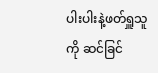ပါးပါးနဲ့ဖတ်ရှူသူကို ဆင်ခြင်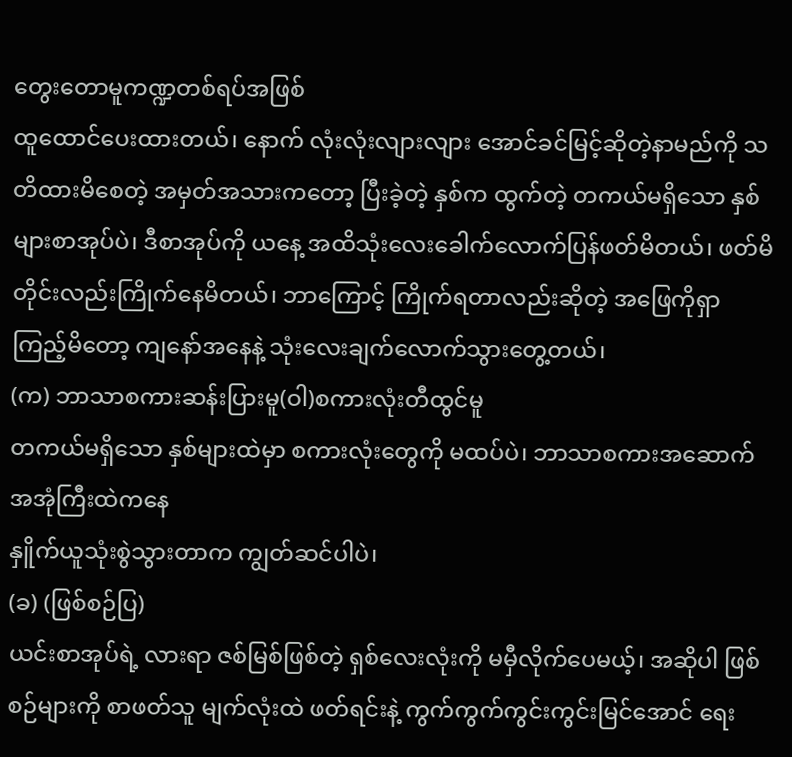တွေးတောမူကဏ္ဍတစ်ရပ်အဖြစ်
ထူထောင်ပေးထားတယ်၊ နောက် လုံးလုံးလျားလျား အောင်ခင်မြင့်ဆိုတဲ့နာမည်ကို သတိထားမိစေတဲ့ အမှတ်အသားကတော့ ပြီးခဲ့တဲ့ နှစ်က ထွက်တဲ့ တကယ်မရှိသော နှစ်များစာအုပ်ပဲ၊ ဒီစာအုပ်ကို ယနေ့ အထိသုံးလေးခေါက်လောက်ပြန်ဖတ်မိတယ်၊ ဖတ်မိတိုင်းလည်းကြိုက်နေမိတယ်၊ ဘာကြောင့် ကြိုက်ရတာလည်းဆိုတဲ့ အဖြေကိုရှာကြည့်မိတော့ ကျနော်အနေနဲ့ သုံးလေးချက်လောက်သွားတွေ့တယ်၊
(က) ဘာသာစကားဆန်းပြားမူ(ဝါ)စကားလုံးတီထွင်မူ
တကယ်မရှိသော နှစ်များထဲမှာ စကားလုံးတွေကို မထပ်ပဲ၊ ဘာသာစကားအဆောက်အအုံကြီးထဲကနေ
နှိူက်ယူသုံးစွဲသွားတာက ကျွတ်ဆင်ပါပဲ၊
(ခ) (ဖြစ်စဉ်ပြ)
ယင်းစာအုပ်ရဲ့ လားရာ ဇစ်မြစ်ဖြစ်တဲ့ ရှစ်လေးလုံးကို မမှီလိုက်ပေမယ့်၊ အဆိုပါ ဖြစ်စဉ်များကို စာဖတ်သူ မျက်လုံးထဲ ဖတ်ရင်းနဲ့ ကွက်ကွက်ကွင်းကွင်းမြင်အောင် ရေး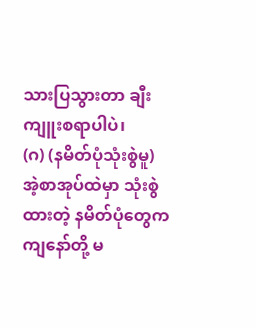သားပြသွားတာ ချီးကျူးစရာပါပဲ၊
(ဂ) (နမိတ်ပုံသုံးစွဲမူ)
အဲ့စာအုပ်ထဲမှာ သုံးစွဲထားတဲ့ နမိတ်ပုံတွေက ကျနော်တို့ မ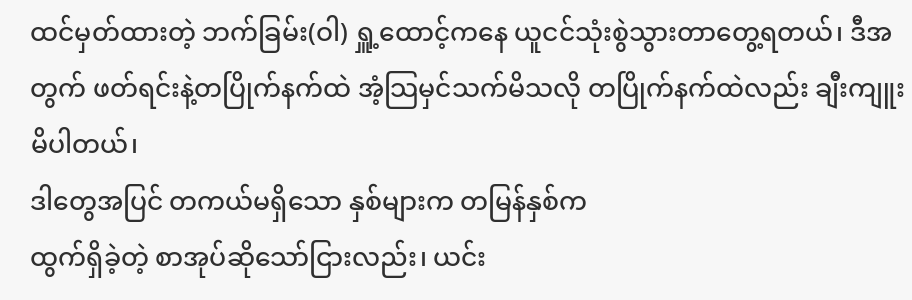ထင်မှတ်ထားတဲ့ ဘက်ခြမ်း(ဝါ) ရှူ့ထောင့်ကနေ ယူငင်သုံးစွဲသွားတာတွေ့ရတယ်၊ ဒီအတွက် ဖတ်ရင်းနဲ့တပြိုက်နက်ထဲ အံ့သြမှင်သက်မိသလို တပြိုက်နက်ထဲလည်း ချီးကျူးမိပါတယ်၊
ဒါတွေအပြင် တကယ်မရှိသော နှစ်များက တမြန်နှစ်က
ထွက်ရှိခဲ့တဲ့ စာအုပ်ဆိုသော်ငြားလည်း၊ ယင်း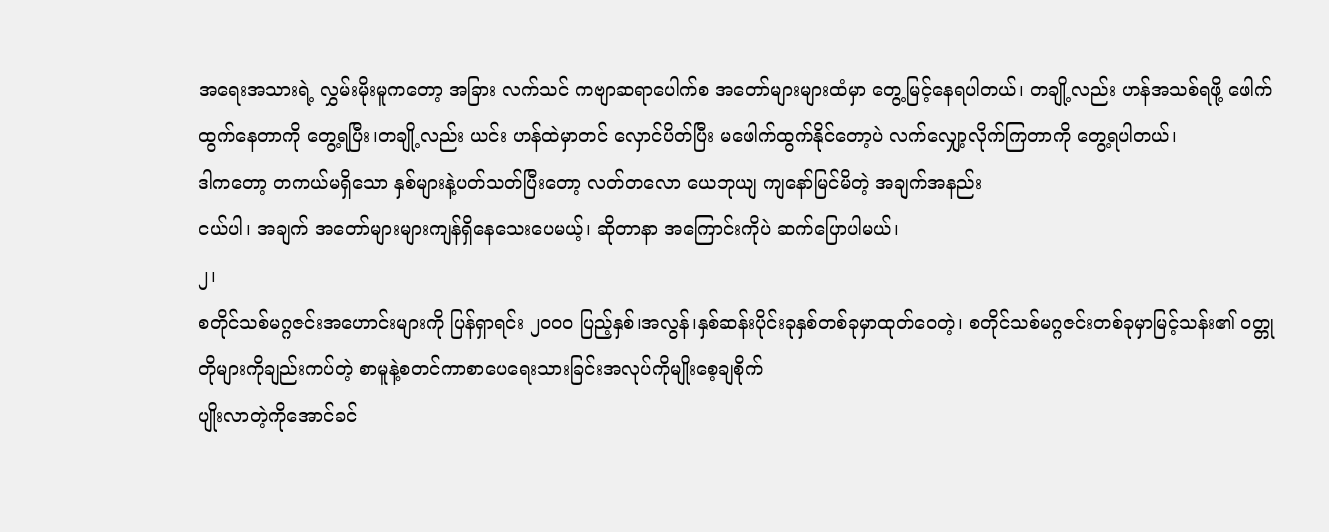အရေးအသားရဲ့ လွှမ်းမိုးမူကတော့ အခြား လက်သင် ကဗျာဆရာပေါက်စ အတော်များများထံမှာ တွေ့မြင့်နေရပါတယ်၊ တချို့လည်း ဟန်အသစ်ရဖို့ ဖေါက်ထွက်နေတာကို တွေ့ရပြီး၊တချို့လည်း ယင်း ဟန်ထဲမှာတင် လှောင်ပိတ်ပြီး မဖေါက်ထွက်နိုင်တော့ပဲ လက်လျှော့လိုက်ကြတာကို တွေ့ရပါတယ်၊
ဒါကတော့ တကယ်မရှိသော နှစ်များနဲ့ပတ်သတ်ပြီးတော့ လတ်တလော ယေဘုယျ ကျနော်မြင်မိတဲ့ အချက်အနည်း
ငယ်ပါ၊ အချက် အတော်များများကျန်ရှိနေသေးပေမယ့်၊ ဆိုတာနာ အကြောင်းကိုပဲ ဆက်ပြောပါမယ်၊
၂၊
စတိုင်သစ်မဂ္ဂဇင်းအဟောင်းများကို ပြန်ရှာရင်း ၂၀၀၀ ပြည့်နှစ်၊အလွန်၊နှစ်ဆန်းပိုင်းခုနှစ်တစ်ခုမှာထုတ်ဝေတဲ့၊ စတိုင်သစ်မဂ္ဂဇင်းတစ်ခုမှာမြင့်သန်း၏ ဝတ္တုတိုများကိုချည်းကပ်တဲ့ စာမူနဲ့စတင်ကာစာပေရေးသားခြင်းအလုပ်ကိုမျိုးစေ့ချစိုက်
ပျိုးလာတဲ့ကိုအောင်ခင်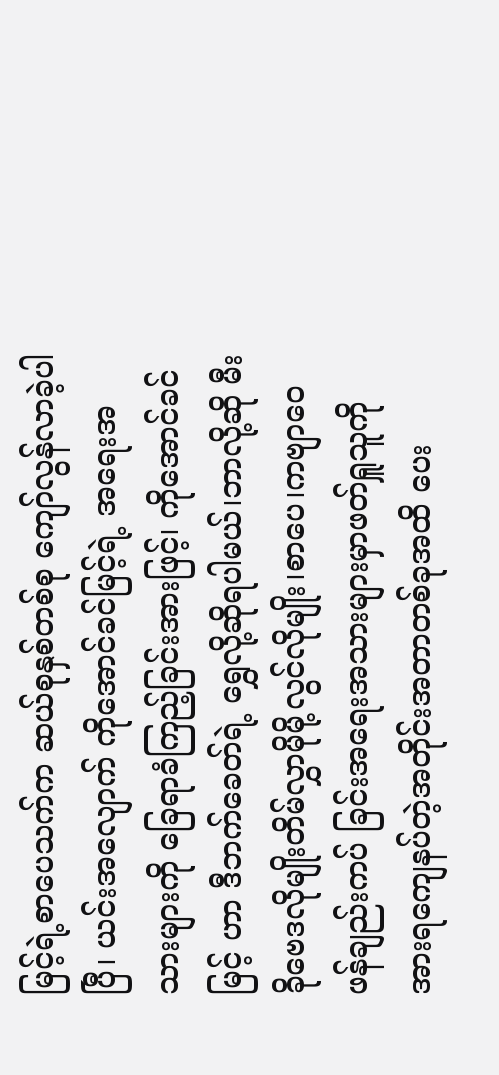မြင့်ရဲ့စာပေသက်က ဆယ်စုနှစ်တစ်စု ကျော်လွန်လာခဲ့ပါပြီ၊ ယင်းအလျောက် ကိုအောင်ခင်မြင့်ရဲ့ အရေးအသားများကို ခြေရာခံကြည့်ခြင်းအားဖြင့်၊ ကိုအောင်ခင်မြင့် ဟာ ဒီဘက်ခေတ်ရဲ့ ရွှေလို့ဆိုရပါမယ်၊ဘာလို့ဆို မီးခိုဗေဒလိုမျိုးတိမ်လွှာမိုမို့လွင်လိုမျိုး၊စာပေ၊ကဗျာဝေဖန်ချည်းကပ် ခြင်းအရေးအသားများမှာဖတ်ရှူသူကို အားရကျေနပ်တဲ့အတိုင်းအတာတစ်ခုအထိ ပေး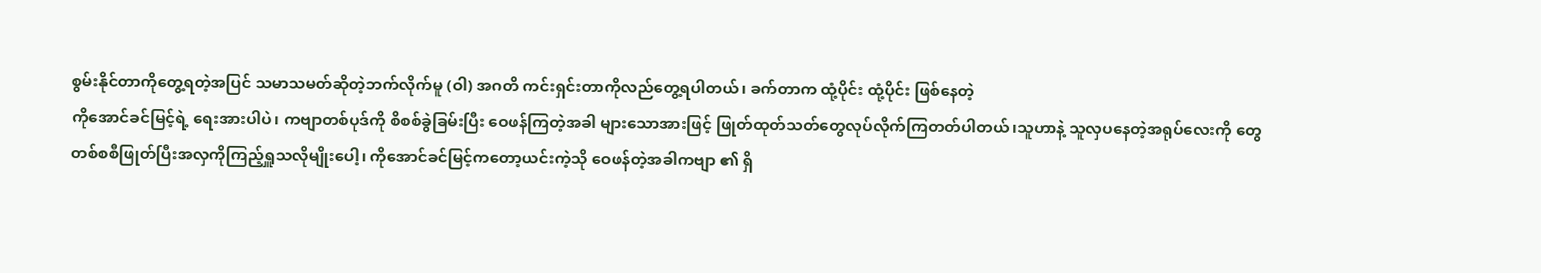စွမ်းနိုင်တာကိုတွေ့ရတဲ့အပြင် သမာသမတ်ဆိုတဲ့ဘက်လိုက်မူ (ဝါ) အဂတိ ကင်းရှင်းတာကိုလည်တွေ့ရပါတယ်၊ ခက်တာက ထုံ့ပိုင်း ထုံ့ပိုင်း ဖြစ်နေတဲ့
ကိုအောင်ခင်မြင့်ရဲ့ ရေးအားပါပဲ၊ ကဗျာတစ်ပုဒ်ကို စိစစ်ခွဲခြမ်းပြီး ဝေဖန်ကြတဲ့အခါ များသောအားဖြင့် ဖြုတ်ထုတ်သတ်တွေလုပ်လိုက်ကြတတ်ပါတယ်၊သူဟာနဲ့ သူလှပနေတဲ့အရုပ်လေးကို တွေ တစ်စစီဖြုတ်ပြီးအလှကိုကြည့်ရှူသလိုမျိုးပေါ့၊ ကိုအောင်ခင်မြင့်ကတော့ယင်းကဲ့သို ဝေဖန်တဲ့အခါကဗျာ ၏ ရှိ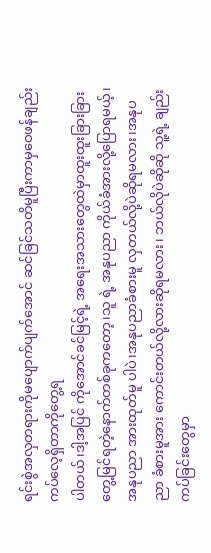ရင်းစွဲအလှတရားကိုမပျောက်ပျက်အောင် ဆင်ခြင်သတိမူပြီးကာမှဝေဖန်ချည်းကပ်လေ့ရှိတာကိုတွေ့ရ
ပါတယ်၊ဒါ့အပြင် ကိုအောင်ခင်မြင့်ရဲ့ အရေးအသားတွေထဲမှာထူးထူးခြားခြားတွေ့မြင်ရတဲ့နောက်တစ်ခုကတော့၊သူ ရဲ့ အနုပညာ ကိုယ်ခံအားလို့ပြောရမယ့်၊ အနုပညာ အားထုတ်မူ ပါပဲ၊အနုပညာခံစားမူ လှတယ်လို့ပဲဆိုရမလား၊အနုပညာ ခံစားမူအား ကောင်းတယ်လို့လားဆိုရမလား၊ ဘယ်လိုပဲဆိုဆို သူ့ရဲ့ ချည်းကပ်ခြင်းတွေမှာ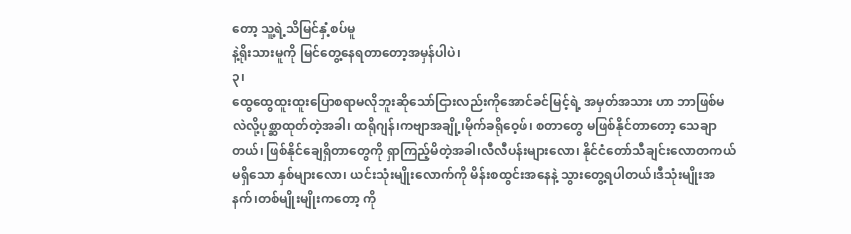တော့ သူ့ရဲ့သိမြင်နှံ့စပ်မူ
နဲ့ရိုးသားမူကို မြင်တွေ့နေရတာတော့အမှန်ပါပဲ၊
၃၊
ထွေထွေထူးထူးပြောစရာမလိုဘူးဆိုသော်ငြားလည်းကိုအောင်ခင်မြင့်ရဲ့ အမှတ်အသား ဟာ ဘာဖြစ်မလဲလို့ပုစ္ဆာထုတ်တဲ့အခါ၊ ထရိုဂျန်၊ကဗျာအချို့၊မိုက်ခရိုဝေ့ဖ်၊ စတာတွေ မဖြစ်နိုင်တာတော့ သေချာတယ်၊ ဖြစ်နိုင်ချေရှိတာတွေကို ရှာကြည့်မိတဲ့အခါ၊လီလီပန်းများလော၊ နိုင်ငံတော်သီချင်းလောတကယ်မရှိသော နှစ်များလော၊ ယင်းသုံးမျိုးလောက်ကို မိန်းစထွင်းအနေနဲ့ သွားတွေ့ရပါတယ်၊ဒီသုံးမျိုးအနက်၊တစ်မျိုးမျိုးကတော့ ကို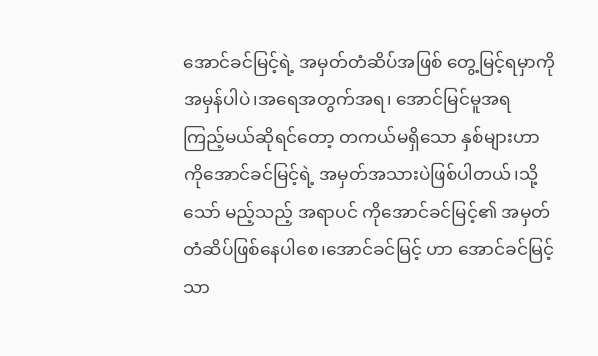အောင်ခင်မြင့်ရဲ့ အမှတ်တံဆိပ်အဖြစ် တွေ့မြင့်ရမှာကို အမှန်ပါပဲ၊အရေအတွက်အရ၊ အောင်မြင်မူအရ ကြည့်မယ်ဆိုရင်တော့ တကယ်မရှိသော နှစ်များဟာ ကိုအောင်ခင်မြင့်ရဲ့ အမှတ်အသားပဲဖြစ်ပါတယ်၊သို့သော် မည့်သည့် အရာပင် ကိုအောင်ခင်မြင့်၏ အမှတ်တံဆိပ်ဖြစ်နေပါစေ၊အောင်ခင်မြင့် ဟာ အောင်ခင်မြင့် သာ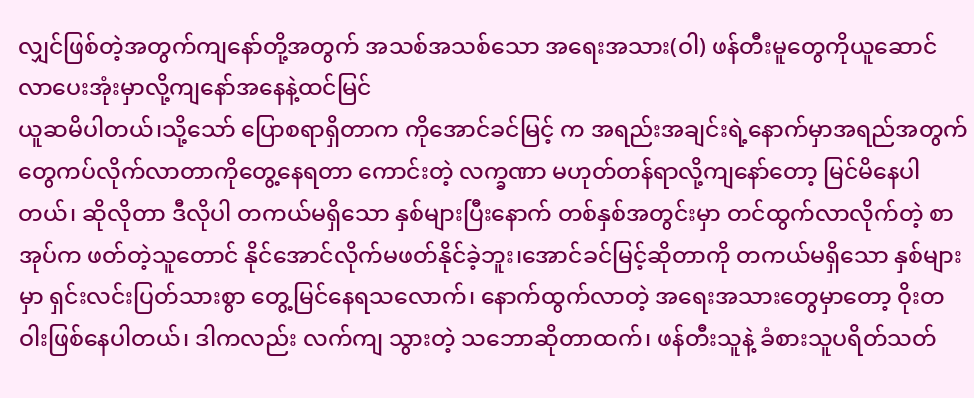လျှင်ဖြစ်တဲ့အတွက်ကျနော်တို့အတွက် အသစ်အသစ်သော အရေးအသား(ဝါ) ဖန်တီးမူတွေကိုယူဆောင်လာပေးအုံးမှာလို့ကျနော်အနေနဲ့ထင်မြင်
ယူဆမိပါတယ်၊သို့သော် ပြောစရာရှိတာက ကိုအောင်ခင်မြင့် က အရည်းအချင်းရဲ့နောက်မှာအရည်အတွက်တွေကပ်လိုက်လာတာကိုတွေ့နေရတာ ကောင်းတဲ့ လက္ခဏာ မဟုတ်တန်ရာလို့ကျနော်တော့ မြင်မိနေပါတယ်၊ ဆိုလိုတာ ဒီလိုပါ တကယ်မရှိသော နှစ်များပြီးနောက် တစ်နှစ်အတွင်းမှာ တင်ထွက်လာလိုက်တဲ့ စာအုပ်က ဖတ်တဲ့သူတောင် နိုင်အောင်လိုက်မဖတ်နိုင်ခဲ့ဘူး၊အောင်ခင်မြင့်ဆိုတာကို တကယ်မရှိသော နှစ်များမှာ ရှင်းလင်းပြတ်သားစွာ တွေ့မြင်နေရသလောက်၊ နောက်ထွက်လာတဲ့ အရေးအသားတွေမှာတော့ ဝိုးတဝါးဖြစ်နေပါတယ်၊ ဒါကလည်း လက်ကျ သွားတဲ့ သဘောဆိုတာထက်၊ ဖန်တီးသူနဲ့ ခံစားသူပရိတ်သတ်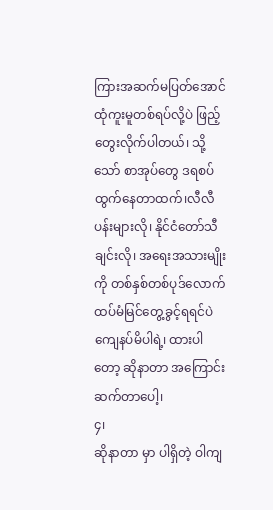ကြားအဆက်မပြတ်အောင် ထုံကူးမူတစ်ရပ်လို့ပဲ ဖြည့်တွေးလိုက်ပါတယ်၊ သို့သော် စာအုပ်တွေ ဒရစပ် ထွက်နေတာထက်၊လီလီပန်းများလို၊ နိုင်ငံတော်သီချင်းလို၊ အရေးအသားမျိုးကို တစ်နှစ်တစ်ပုဒ်လောက်ထပ်မံမြင်တွေ့ခွင့်ရရင်ပဲကျေနပ်မိပါရဲ့၊ ထားပါတော့ ဆိုနာတာ အကြောင်းဆက်တာပေါ့၊
၄၊
ဆိုနာတာ မှာ ပါရှိတဲ့ ဝါကျ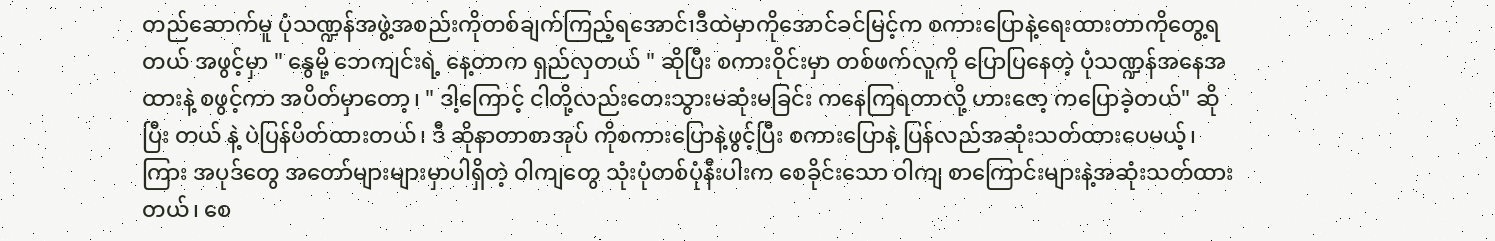တည်ဆောက်မူ ပုံသဏ္ဍန်အဖွဲ့အစည်းကိုတစ်ချက်ကြည့်ရအောင်၊ဒီထဲမှာကိုအောင်ခင်မြင့်က စကားပြောနဲ့ရေးထားတာကိုတွေ့ရတယ် အဖွင့်မှာ " နွေမို့ ဘေကျင်းရဲ့ နေ့တာက ရှည်လှတယ် " ဆိုပြီး စကားဝိုင်းမှာ တစ်ဖက်လူကို ပြောပြနေတဲ့ ပုံသဏ္ဍန်အနေအထားနဲ့ စဖွင့်ကာ အပိတ်မှာတော့၊ " ဒါ့ကြောင့် ငါတို့လည်းတေးသွားမဆုံးမခြင်း ကနေကြရတာလို့ ဟားဇော့ ကပြောခဲ့တယ်" ဆိုပြီး တယ် နဲ့ ပဲပြန်ပိတ်ထားတယ်၊ ဒီ ဆိုနာတာစာအုပ် ကိုစကားပြောနဲ့ဖွင့်ပြီး စကားပြောနဲ့ ပြန်လည်အဆုံးသတ်ထားပေမယ့်၊ ကြား အပုဒ်တွေ အတော်များများမှာပါရှိတဲ့ ဝါကျတွေ သုံးပုံတစ်ပုံနီးပါးက စေခိုင်းသော ဝါကျ စာကြောင်းများနဲ့အဆုံးသတ်ထားတယ်၊ စေ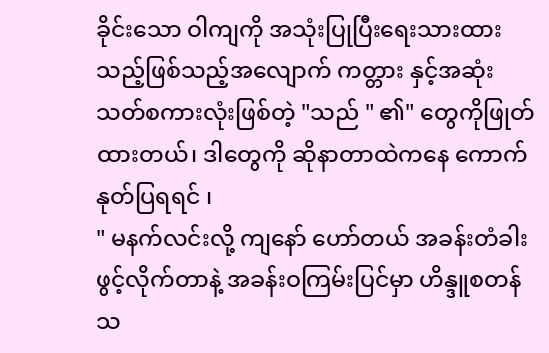ခိုင်းသော ဝါကျကို အသုံးပြုပြီးရေးသားထားသည့်ဖြစ်သည့်အလျောက် ကတ္တား နှင့်အဆုံးသတ်စကားလုံးဖြစ်တဲ့ "သည် " ၏" တွေကိုဖြုတ်ထားတယ်၊ ဒါတွေကို ဆိုနာတာထဲကနေ ကောက်နုတ်ပြရရင် ၊
" မနက်လင်းလို့ ကျနော် ဟော်တယ် အခန်းတံခါးဖွင့်လိုက်တာနဲ့ အခန်းဝကြမ်းပြင်မှာ ဟိန္ဒူစတန် သ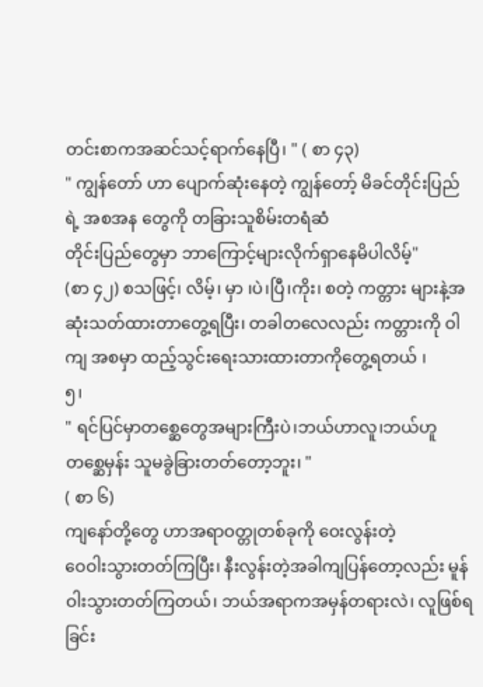တင်းစာကအဆင်သင့်ရာက်နေပြီ၊ " ( စာ ၄၃)
" ကျွန်တော် ဟာ ပျောက်ဆုံးနေတဲ့ ကျွန်တော့် မိခင်တိုင်းပြည်ရဲ့ အစအန တွေကို တခြားသူစိမ်းတရံဆံ
တိုင်းပြည်တွေမှာ ဘာကြောင့်များလိုက်ရှာနေမိပါလိမ့်"
(စာ ၄၂) စသဖြင့်၊ လိမ့်၊ မှာ ၊ပဲ၊ပြီ၊ကိုး၊ စတဲ့ ကတ္တား များနဲ့အဆုံးသတ်ထားတာတွေ့ရပြီး၊ တခါတလေလည်း ကတ္တားကို ဝါကျ အစမှာ ထည့်သွင်းရေးသားထားတာကိုတွေ့ရတယ် ၊
၅၊
" ရင်ပြင်မှာတစ္ဆေတွေအများကြီးပဲ၊ဘယ်ဟာလူ၊ဘယ်ဟူ တစ္ဆေမှန်း သူမခွဲခြားတတ်တော့ဘူး၊ "
( စာ ၆)
ကျနော်တို့တွေ ဟာအရာဝတ္တုတစ်ခုကို ဝေးလွန်းတဲ့
ဝေဝါးသွားတတ်ကြပြီး၊ နီးလွန်းတဲ့အခါကျပြန်တော့လည်း မူန်ဝါးသွားတတ်ကြတယ်၊ ဘယ်အရာကအမှန်တရားလဲ၊ လူဖြစ်ရခြင်း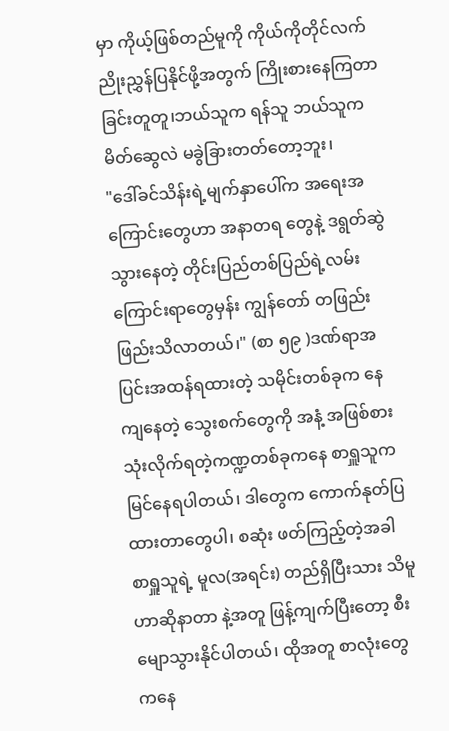မှာ ကိုယ့်ဖြစ်တည်မူကို ကိုယ်ကိုတိုင်လက်ညိုးညွှန်ပြနိုင်ဖို့အတွက် ကြိုးစားနေကြတာခြင်းတူတူ၊ဘယ်သူက ရန်သူ ဘယ်သူက မိတ်ဆွေလဲ မခွဲခြားတတ်တော့ဘူး၊
"ဒေါ်ခင်သိန်းရဲ့မျက်နှာပေါ်က အရေးအကြောင်းတွေဟာ အနာတရ တွေနဲ့ ဒရွတ်ဆွဲသွားနေတဲ့ တိုင်းပြည်တစ်ပြည်ရဲ့လမ်းကြောင်းရာတွေမှန်း ကျွန်တော် တဖြည်းဖြည်းသိလာတယ်၊" (စာ ၅၉ )ဒဏ်ရာအပြင်းအထန်ရထားတဲ့ သမိုင်းတစ်ခုက နေ ကျနေတဲ့ သွေးစက်တွေကို အနံ့ အဖြစ်စားသုံးလိုက်ရတဲ့ကဏ္ဍတစ်ခုကနေ စာရှူသူက မြင်နေရပါတယ်၊ ဒါတွေက ကောက်နုတ်ပြထားတာတွေပါ၊ စဆုံး ဖတ်ကြည့်တဲ့အခါ စာရှူသူရဲ့ မူလ(အရင်း) တည်ရှိပြီးသား သိမူ ဟာဆိုနာတာ နဲ့အတူ ဖြန့်ကျက်ပြီးတော့ စီးမျောသွားနိုင်ပါတယ်၊ ထိုအတူ စာလုံးတွေကနေ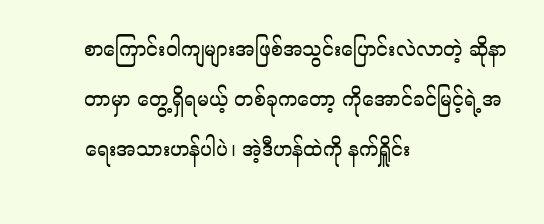စာကြောင်းဝါကျများအဖြစ်အသွင်းပြောင်းလဲလာတဲ့ ဆိုနာတာမှာ တွေ့ရှိရမယ့် တစ်ခုကတော့ ကိုအောင်ခင်မြင့်ရဲ့အရေးအသားဟန်ပါပဲ၊ အဲ့ဒီဟန်ထဲကို နက်ရှိူင်း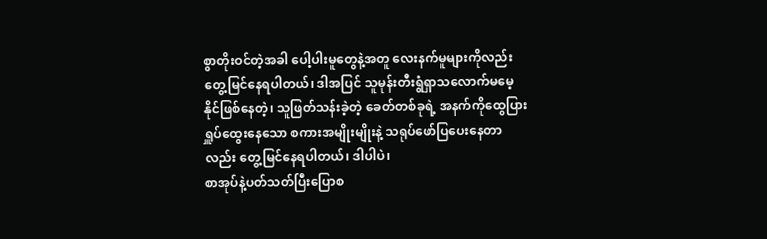စွာတိုးဝင်တဲ့အခါ ပေါ့ပါးမူတွေနဲ့အတူ လေးနက်မူများကိုလည်းတွေ့မြင်နေရပါတယ်၊ ဒါအပြင် သူမုန်းတီးရွံရှာသလောက်မမေ့နိုင်ဖြစ်နေတဲ့၊ သူဖြတ်သန်းခဲ့တဲ့ ခေတ်တစ်ခုရဲ့ အနက်ကိုထွေပြားရှူပ်ထွေးနေသော စကားအမျိုးမျိုးနဲ့ သရုပ်ဖော်ပြပေးနေတာလည်း တွေ့မြင်နေရပါတယ်၊ ဒါပါပဲ၊
စာအုပ်နဲ့ပတ်သတ်ပြီးပြောစ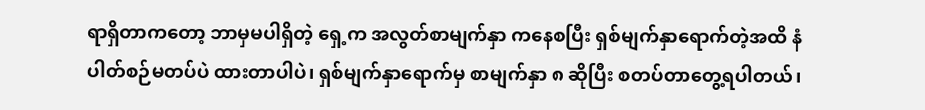ရာရှိတာကတော့ ဘာမှမပါရှိတဲ့ ရှေ့က အလွတ်စာမျက်နှာ ကနေစပြီး ရှစ်မျက်နှာရောက်တဲ့အထိ နံပါတ်စဉ်မတပ်ပဲ ထားတာပါပဲ၊ ရှစ်မျက်နှာရောက်မှ စာမျက်နှာ ၈ ဆိုပြီး စတပ်တာတွေ့ရပါတယ်၊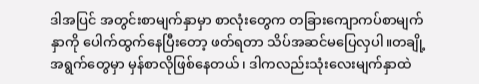ဒါအပြင် အတွင်းစာမျက်နှာမှာ စာလုံးတွေက တခြားကျောကပ်စာမျက်နှာကို ပေါက်ထွက်နေပြီးတော့ ဖတ်ရတာ သိပ်အဆင်မပြေလှပါ။တချို့အရွက်တွေမှာ မှန်စာလိုဖြစ်နေတယ်၊ ဒါကလည်းသုံးလေးမျက်နှာထဲ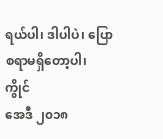ရယ်ပါ၊ ဒါပါပဲ၊ ပြောစရာမရှိတော့ပါ၊
ကွိုင်
အေဒီ ၂၀၁၈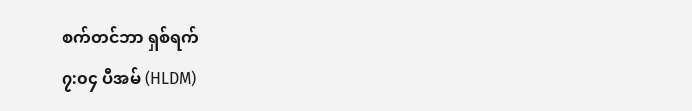စက်တင်ဘာ ရှစ်ရက်
၇:၀၄ ပီအမ် (HLDM)